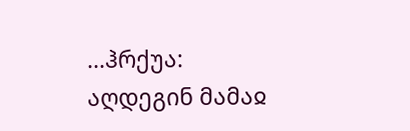...ჰრქუა: აღდეგინ მამაჲ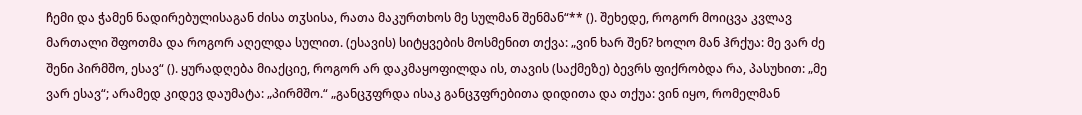ჩემი და ჭამენ ნადირებულისაგან ძისა თჳსისა, რათა მაკურთხოს მე სულმან შენმან“** (). შეხედე, როგორ მოიცვა კვლავ მართალი შფოთმა და როგორ აღელდა სულით. (ესავის) სიტყვების მოსმენით თქვა: „ვინ ხარ შენ? ხოლო მან ჰრქუა: მე ვარ ძე შენი პირმშო, ესავ“ (). ყურადღება მიაქციე, როგორ არ დაკმაყოფილდა ის, თავის (საქმეზე) ბევრს ფიქრობდა რა, პასუხით: „მე ვარ ესავ“; არამედ კიდევ დაუმატა: „პირმშო.“ „განცჳფრდა ისაკ განცჳფრებითა დიდითა და თქუა: ვინ იყო, რომელმან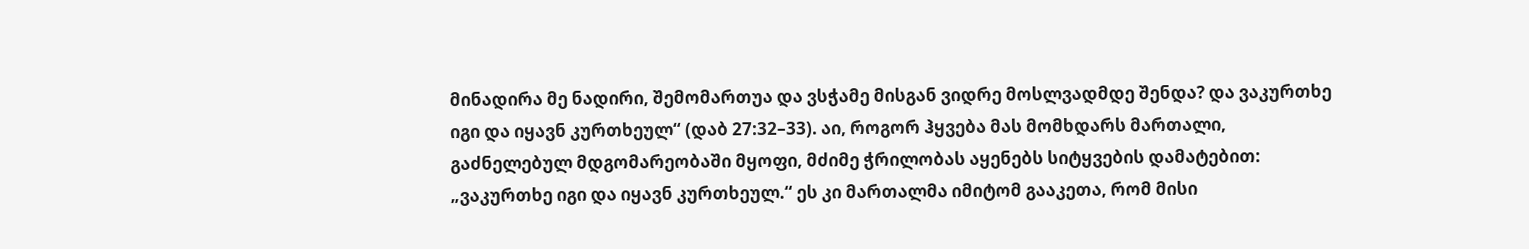მინადირა მე ნადირი, შემომართუა და ვსჭამე მისგან ვიდრე მოსლვადმდე შენდა? და ვაკურთხე იგი და იყავნ კურთხეულ“ (დაბ 27:32–33). აი, როგორ ჰყვება მას მომხდარს მართალი, გაძნელებულ მდგომარეობაში მყოფი, მძიმე ჭრილობას აყენებს სიტყვების დამატებით: „ვაკურთხე იგი და იყავნ კურთხეულ.“ ეს კი მართალმა იმიტომ გააკეთა, რომ მისი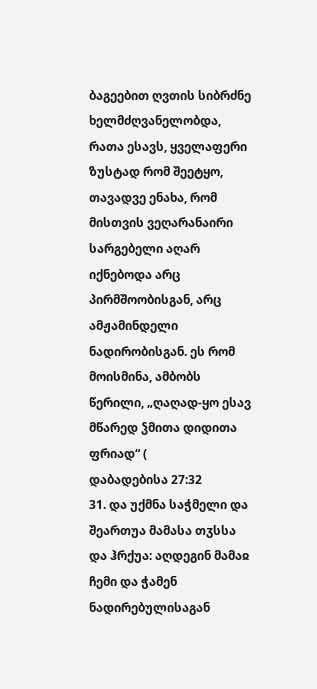ბაგეებით ღვთის სიბრძნე ხელმძღვანელობდა, რათა ესავს, ყველაფერი ზუსტად რომ შეეტყო, თავადვე ენახა, რომ მისთვის ვეღარანაირი სარგებელი აღარ იქნებოდა არც პირმშოობისგან, არც ამჟამინდელი ნადირობისგან. ეს რომ მოისმინა, ამბობს წერილი, „ღაღად-ყო ესავ მწარედ ჴმითა დიდითა ფრიად“ (
დაბადებისა 27:32
31. და უქმნა საჭმელი და შეართუა მამასა თჳსსა და ჰრქუა: აღდეგინ მამაჲ ჩემი და ჭამენ ნადირებულისაგან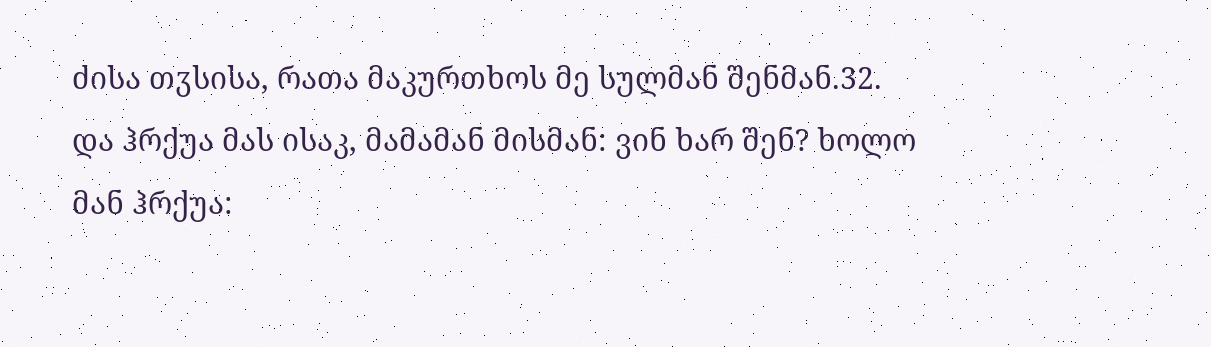ძისა თჳსისა, რათა მაკურთხოს მე სულმან შენმან.32. და ჰრქუა მას ისაკ, მამამან მისმან: ვინ ხარ შენ? ხოლო მან ჰრქუა: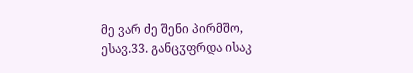მე ვარ ძე შენი პირმშო, ესავ.33. განცჳფრდა ისაკ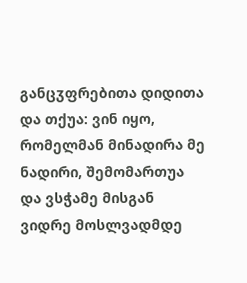განცჳფრებითა დიდითა და თქუა: ვინ იყო, რომელმან მინადირა მე ნადირი, შემომართუა და ვსჭამე მისგან ვიდრე მოსლვადმდე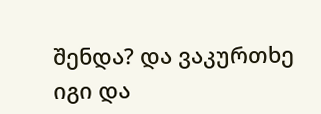შენდა? და ვაკურთხე იგი და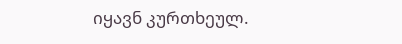იყავნ კურთხეულ.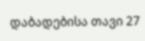დაბადებისა თავი 27